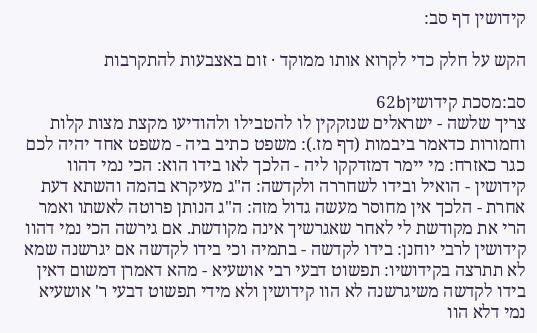קידושין דף סב:

הקש על חלק כדי לקרוא אותו ממוקד · זום באצבעות להתקרבות

סב:מסכת קידושין62b
צריך שלשה - ישראלים שנזקקין לו להטבילו ולהודיעו מקצת מצות קלות וחמורות כדאמר ביבמות (דף מז.): משפט כתיב ביה - משפט אחד יהיה לכם כגר כאזרח: מי יימר דמזדקקו ליה - הלכך לאו בידו הוא: הכי נמי דהוו קידושין - הואיל ובידו לשחררה ולקדשה: ה"ג מעיקרא בהמה והשתא דעת אחרת - הלכך אין מחוסר מעשה גדול מזה: ה"ג הנותן פרוטה לאשתו ואמר הרי את מקודשת לי לאחר שאגרשיך אינה מקודשת. אם גירשה הכי נמי דהוו קידושין לרבי יוחנן: בידו לקדשה - בתמיה וכי בידו לקדשה אם יגרשנה שמא לא תתרצה בקידושיו: תפשוט דבעי רבי אושעיא - מהא דאמרן דמשום דאין בידו לקדשה משיגרשנה לא הוו קידושין ולא מידי תפשוט דבעי ר' אושעיא נמי דלא הוו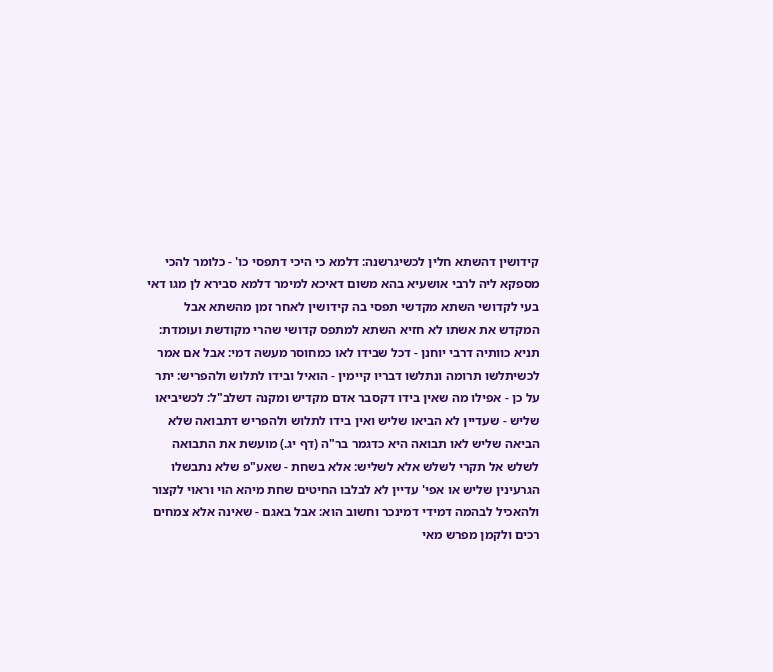קידושין דהשתא חלין לכשיגרשנה: דלמא כי היכי דתפסי כו' - כלומר להכי מספקא ליה לרבי אושעיא בהא משום דאיכא למימר דלמא סבירא לן מגו דאי בעי לקדושי השתא מקדשי תפסי בה קידושין לאחר זמן מהשתא אבל המקדש את אשתו לא חזיא השתא למתפס קדושי שהרי מקודשת ועומדת: תניא כוותיה דרבי יוחנן - דכל שבידו לאו כמחוסר מעשה דמי: אבל אם אמר לכשיתלשו תרומה ונתלשו דבריו קיימין - הואיל ובידו לתלוש ולהפריש: יתר על כן - אפילו מה שאין בידו דקסבר אדם מקדיש ומקנה דשלב"ל: לכשיביאו שליש - שעדיין לא הביאו שליש ואין בידו לתלוש ולהפריש דתבואה שלא הביאה שליש לאו תבואה היא כדגמר בר"ה (דף יג.) מועשת את התבואה לשלש אל תקרי לשלש אלא לשליש: אלא בשחת - שאע"פ שלא נתבשלו הגרעינין שליש או אפי' עדיין לא לבלבו החיטים שחת מיהא הוי וראוי לקצור ולהאכיל לבהמה דמידי דמינכר וחשוב הוא: אבל באגם - שאינה אלא צמחים רכים ולקמן מפרש מאי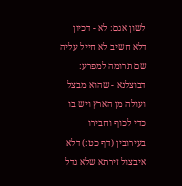לשון אגם: לא - דכיון דלא חשיב לא חייל עליה שם תרומה למפרע: דבוצלנא - שהוא מבצל ועולה מן הארץ ויש בו כדי לכוף וחבירו בעירובין (דף כט:) דלא איבצול זירתא שלא גדל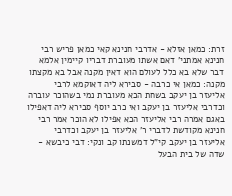זרת: כמאן אזלא - אדרבי חנינא קאי כמאן פריש רבי חנינא אמתני' דאם אשתו מעוברת דבריו קיימין אלמא דבר שלא בא כלל לעולם הוא דאין מקנה אבל בא מקצתו מקנה: כמאן אי כרבה - סבירא ליה דאוקמא לרבי אליעזר בן יעקב בשחת הכא מעוברת נמי בשהוכר עוברה וכדרבי אליעזר בן יעקב ואי כרב יוסף סבירא ליה דאפילו באגם אמרה רבי אליעזר הכא אפילו לא הוכר אמר רבי חנינא מקודשת לדברי ר' אליעזר בן יעקב וכדרבי אליעזר בן יעקב קי"ל דמשנתו קב ונקי: דבי כיבשא - שדה של בית הבעל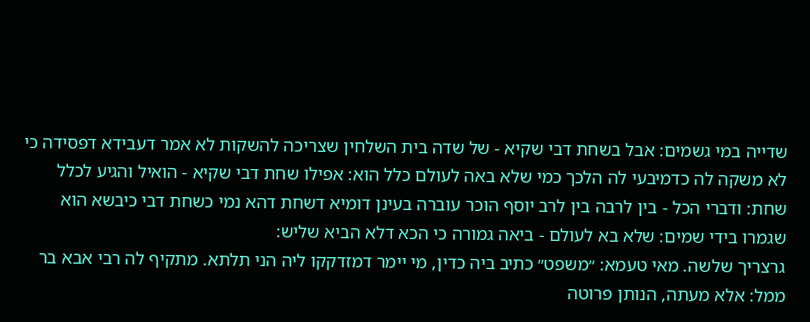שדייה במי גשמים: אבל בשחת דבי שקיא - של שדה בית השלחין שצריכה להשקות לא אמר דעבידא דפסידה כי לא משקה לה כדמיבעי לה הלכך כמי שלא באה לעולם כלל הוא: אפילו שחת דבי שקיא - הואיל והגיע לכלל שחת: ודברי הכל - בין לרבה בין לרב יוסף הוכר עוברה בעינן דומיא דשחת דהא נמי כשחת דבי כיבשא הוא שגמרו בידי שמים: שלא בא לעולם - ביאה גמורה כי הכא דלא הביא שליש:
גרצריך שלשה. מאי טעמא: ״משפט״ כתיב ביה כדין, מי יימר דמזדקקו ליה הני תלתא. מתקיף לה רבי אבא בר ממל: אלא מעתה, הנותן פרוטה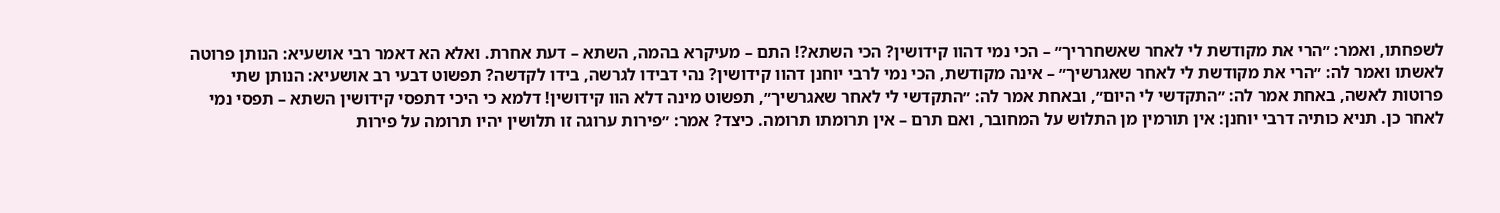לשפחתו, ואמר: ״הרי את מקודשת לי לאחר שאשחרריך״ – הכי נמי דהוו קידושין? הכי השתא?! התם – מעיקרא בהמה, השתא – דעת אחרת. ואלא הא דאמר רבי אושעיא: הנותן פרוטה לאשתו ואמר לה: ״הרי את מקודשת לי לאחר שאגרשיך״ – אינה מקודשת, הכי נמי לרבי יוחנן דהוו קידושין? נהי דבידו לגרשה, בידו לקדשה? תפשוט דבעי רב אושעיא: הנותן שתי פרוטות לאשה, באחת אמר לה: ״התקדשי לי היום״, ובאחת אמר לה: ״התקדשי לי לאחר שאגרשיך״, תפשוט מינה דלא הוו קידושין! דלמא כי היכי דתפסי קידושין השתא – תפסי נמי לאחר כן. תניא כותיה דרבי יוחנן: אין תורמין מן התלוש על המחובר, ואם תרם – אין תרומתו תרומה. כיצד? אמר: ״פירות ערוגה זו תלושין יהיו תרומה על פירות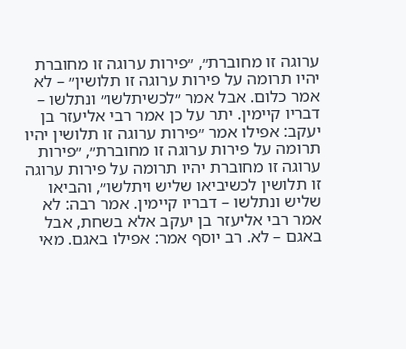ערוגה זו מחוברת״, ״פירות ערוגה זו מחוברת יהיו תרומה על פירות ערוגה זו תלושין״ – לא אמר כלום. אבל אמר ״לכשיתלשו״ ונתלשו – דבריו קיימין. יתר על כן אמר רבי אליעזר בן יעקב: אפילו אמר ״פירות ערוגה זו תלושין יהיו תרומה על פירות ערוגה זו מחוברת״, ״פירות ערוגה זו מחוברת יהיו תרומה על פירות ערוגה זו תלושין לכשיביאו שליש ויתלשו״, והביאו שליש ונתלשו – דבריו קיימין. אמר רבה: לא אמר רבי אליעזר בן יעקב אלא בשחת, אבל באגם – לא. רב יוסף אמר: אפילו באגם. מאי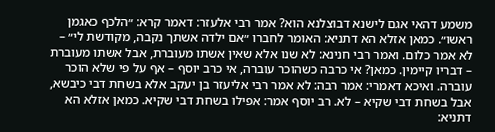משמע דהאי אגם לישנא דבוצלנא הוא? אמר רבי אלעזר: דאמר קרא: ״הלכף כאגמן ראשו״. כמאן אזלא הא דתניא: האומר לחברו ״אם ילדה אשתך נקבה, מקודשת לי״ – לא אמר כלום. ואמר רבי חנינא: לא שנו אלא שאין אשתו מעוברת, אבל אשתו מעוברת – דבריו קיימין. כמאן? אי כרבה כשהוכר עוברה, אי כרב יוסף – אף על פי שלא הוכר עוברה. ואיכא דאמרי: אמר רבה: לא אמר רבי אליעזר בן יעקב אלא בשחת דבי כיבשא, אבל בשחת דבי שקיא – לא. רב יוסף אמר: אפילו בשחת דבי שקיא. כמאן אזלא הא דתניא: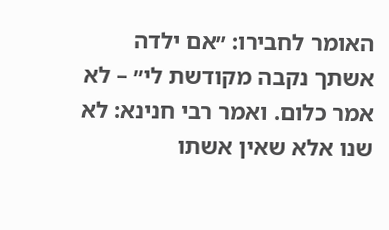האומר לחבירו: ״אם ילדה אשתך נקבה מקודשת לי״ – לא אמר כלום. ואמר רבי חנינא: לא שנו אלא שאין אשתו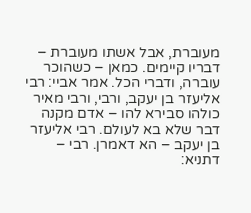מעוברת, אבל אשתו מעוברת – דבריו קיימים. כמאן – כשהוכר עוברה, ודברי הכל. אמר אביי: רבי אליעזר בן יעקב, ורבי, ורבי מאיר כולהו סבירא להו – אדם מקנה דבר שלא בא לעולם. רבי אליעזר בן יעקב – הא דאמרן. רבי – דתניא: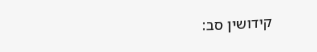קידושין סב: